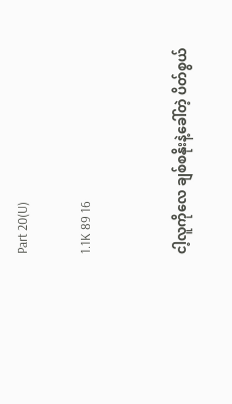Part 20(U)

1.1K 89 16


ငါ့လူကိုလေ ချစ်စနိုးနဲ့ခေါ်တဲ့ ပိတ်စွယ်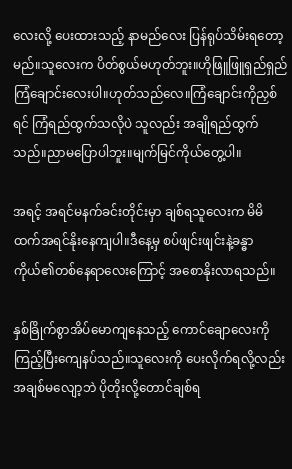လေးလို့ ပေးထားသည့် နာမည်လေး ပြန်ရုပ်သိမ်းရတော့မည်။သူလေးက ပိတ်စွယ်မဟုတ်ဘူး။ဟိုဖြူဖြူရှည်ရှည် ကြံချောင်းလေးပါ။ဟုတ်သည်‌လေ။ကြံချောင်းကိုညှစ်ရင် ကြံရည်ထွက်သလိုပဲ သူလည်း အချိုရည်ထွက်သည်။ညာမပြောပါဘူး။မျက်မြင်ကိုယ်တွေ့ပါ။

အရင့် အရင်မနက်ခင်းတိုင်းမှာ ချစ်ရသူလေးက မိမိထက်အရင်နိုးနေကျပါ။ဒီနေ့မှ စပ်ဖျင်းဖျင်းနဲ့ခန္ဓာကိုယ်၏တစ်နေရာလေးကြောင့် အစောနိုးလာရသည်။

နှစ်ခြိုက်စွာအိပ်မောကျနေသည့် ကောင်ချောလေးကို ကြည့်ပြီးကျေနပ်သည်။သူလေးကို ပေးလိုက်ရလို့လည်း အချစ်မလျော့ဘဲ ပိုတိုးလို့တောင်ချစ်ရ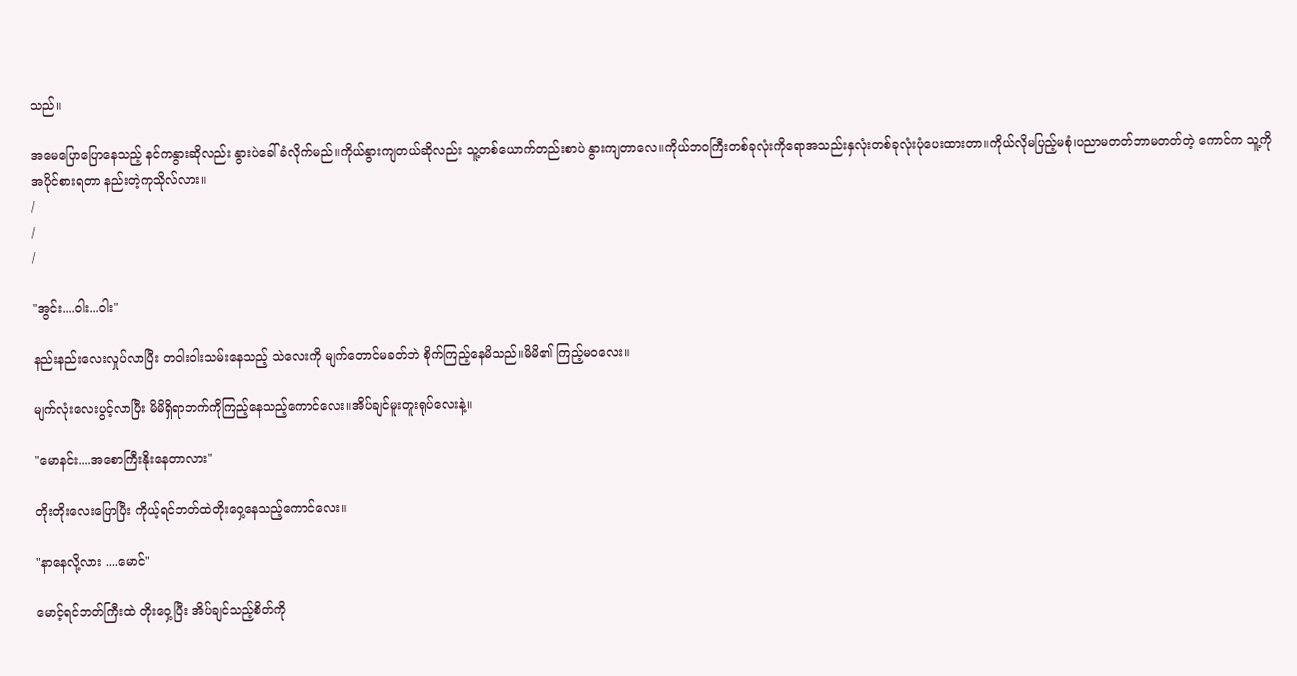သည်။

အမေပြောပြောနေသည့် နင်ကနွားဆိုလည်း နွားပဲခေါ်ခံလိုက်မည်။ကိုယ်နွားကျတယ်ဆိုလည်း သူ့တစ်ယောက်တည်းစာပဲ နွားကျတာလေ။ကိုယ်ဘဝကြီးတစ်ခုလုံးကို‌ရောအသည်းနှလုံးတစ်ခုလုံး‌ပုံပေးထားတာ။ကိုယ်လိုမပြည့်မစုံ၊ပညာမတတ်ဘာမတတ်တဲ့ ကောင်က သူ့ကိုအပိုင်စားရတာ နည်းတဲ့ကုသိုလ်လား။
/
/
/

"အွင်း....ဝါး...ဝါး"

နည်းနည်းလေးလှုပ်လာပြီး တဝါးဝါးသမ်းနေသည့် သဲလေးကို မျက်တောင်မခတ်ဘဲ စိုက်ကြည့်နေမိသည်။မိမိ၏ ကြည့်မဝလေး။

မျက်လုံးလေးပွင့်လာပြီး မိမိရှိရာဘက်ကိုကြည့်နေသည့်ကောင်လေး။အိပ်ချင်မူးတူးရုပ်လေးနဲ့။

"မောနင်း....အစောကြီးနိုးနေတာလား"

တိုးတိုးလေးပြောပြီး ကိုယ့်ရင်ဘတ်ထဲတိုးဝှေ့နေသည့်ကောင်လေး။

"နာနေလို့လား ....မောင်"

မောင့်ရင်ဘတ်ကြီးထဲ တိုးဝှေ့ပြီး အိပ်ချင်သည့်စိတ်ကို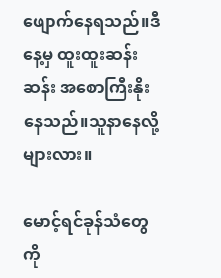ဖျောက်နေရသည်။ဒီနေ့မှ ထူးထူးဆန်းဆန်း အစောကြီးနိုးနေသည်။သူနာနေလို့များလား။

မောင့်ရင်ခုန်သံတွေကို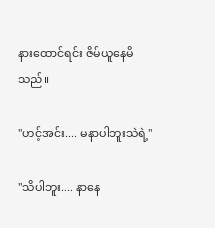နားထောင်ရင်း ဇိမ်ယူနေမိသည်။

"ဟင့်အင်း.... မနာပါဘူးသဲရဲ့"

"သိပါဘူး.... နာနေ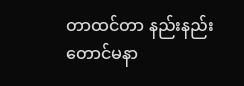တာထင်တာ နည်းနည်းတောင်မနာ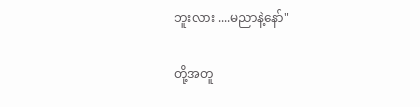ဘူးလား ....မညာနဲ့နော်"

တို့အတူ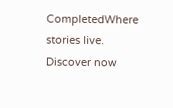CompletedWhere stories live. Discover now